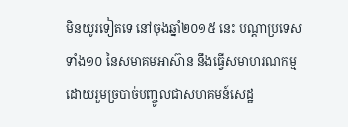មិនយូរទៀតទេ នៅចុងឆ្នាំ២០១៥ នេះ បណ្ដាប្រទេសទាំង១០ នៃសមាគមអាស៊ាន នឹងធ្វើសមាហរណកម្មដោយរួមច្របាច់បញ្ចូលជាសហគមន៍សេដ្ឋ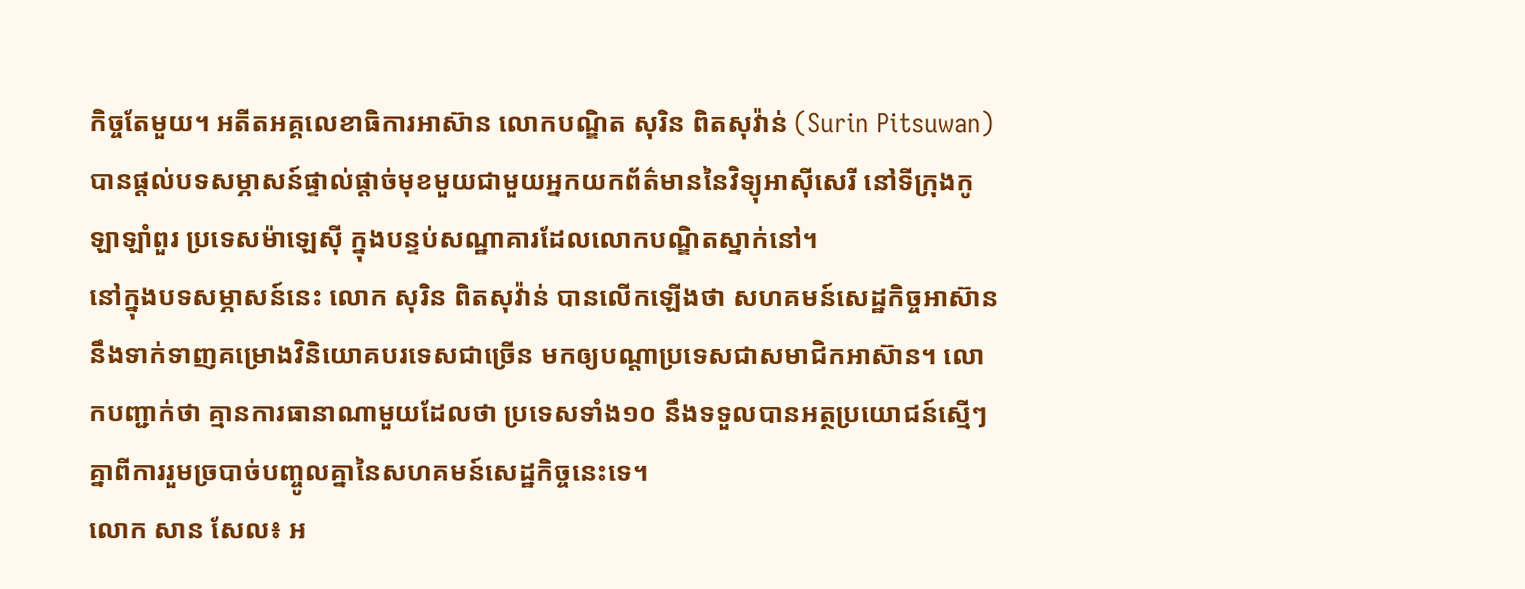កិច្ចតែមួយ។ អតីតអគ្គលេខាធិការអាស៊ាន លោកបណ្ឌិត សុរិន ពិតសុវ៉ាន់ (Surin Pitsuwan) បានផ្ដល់បទសម្ភាសន៍ផ្ទាល់ផ្ដាច់មុខមួយជាមួយអ្នកយកព័ត៌មាននៃវិទ្យុអាស៊ីសេរី នៅទីក្រុងកូឡាឡាំពួរ ប្រទេសម៉ាឡេស៊ី ក្នុងបន្ទប់សណ្ឋាគារដែលលោកបណ្ឌិតស្នាក់នៅ។
នៅក្នុងបទសម្ភាសន៍នេះ លោក សុរិន ពិតសុវ៉ាន់ បានលើកឡើងថា សហគមន៍សេដ្ឋកិច្ចអាស៊ាន នឹងទាក់ទាញគម្រោងវិនិយោគបរទេសជាច្រើន មកឲ្យបណ្ដាប្រទេសជាសមាជិកអាស៊ាន។ លោកបញ្ជាក់ថា គ្មានការធានាណាមួយដែលថា ប្រទេសទាំង១០ នឹងទទួលបានអត្ថប្រយោជន៍ស្មើៗគ្នាពីការរួមច្របាច់បញ្ចូលគ្នានៃសហគមន៍សេដ្ឋកិច្ចនេះទេ។
លោក សាន សែល៖ អ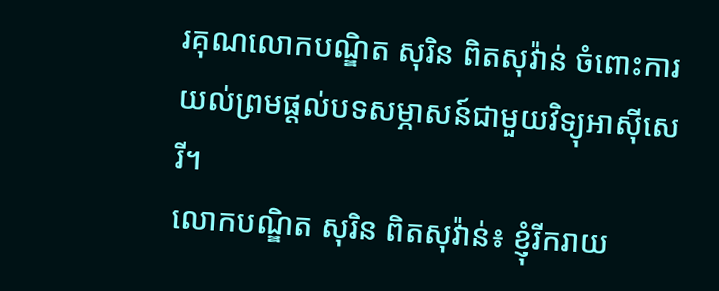រគុណលោកបណ្ឌិត សុរិន ពិតសុវ៉ាន់ ចំពោះការយល់ព្រមផ្ដល់បទសម្ភាសន៍ជាមួយវិទ្យុអាស៊ីសេរី។
លោកបណ្ឌិត សុរិន ពិតសុវ៉ាន់៖ ខ្ញុំរីករាយ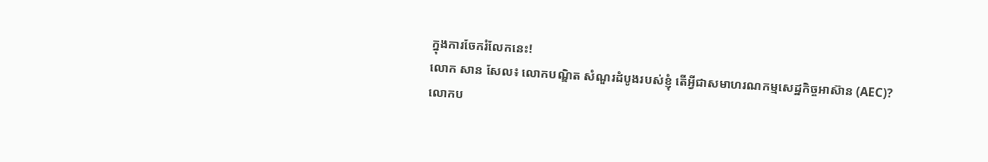ក្នុងការចែករំលែកនេះ!
លោក សាន សែល៖ លោកបណ្ឌិត សំណួរដំបូងរបស់ខ្ញុំ តើអ្វីជាសមាហរណកម្មសេដ្ឋកិច្ចអាស៊ាន (AEC)?
លោកប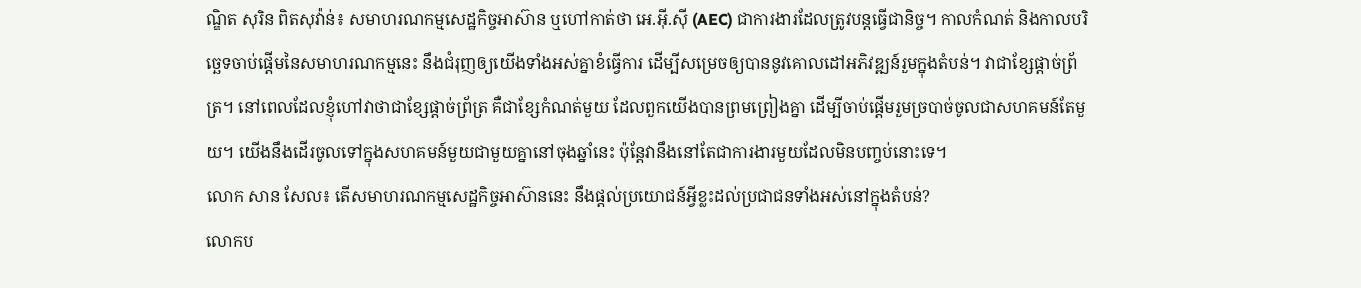ណ្ឌិត សុរិន ពិតសុវ៉ាន់៖ សមាហរណកម្មសេដ្ឋកិច្ចអាស៊ាន ឬហៅកាត់ថា អេ.អ៊ី.ស៊ី (AEC) ជាការងារដែលត្រូវបន្តធ្វើជានិច្ច។ កាលកំណត់ និងកាលបរិច្ឆេទចាប់ផ្ដើមនៃសមាហរណកម្មនេះ នឹងជំរុញឲ្យយើងទាំងអស់គ្នាខំធ្វើការ ដើម្បីសម្រេចឲ្យបាននូវគោលដៅអភិវឌ្ឍន៍រួមក្នុងតំបន់។ វាជាខ្សែផ្ដាច់ព្រ័ត្រ។ នៅពេលដែលខ្ញុំហៅវាថាជាខ្សែផ្ដាច់ព្រ័ត្រ គឺជាខ្សែកំណត់មួយ ដែលពួកយើងបានព្រមព្រៀងគ្នា ដើម្បីចាប់ផ្ដើមរួមច្របាច់ចូលជាសហគមន៍តែមួយ។ យើងនឹងដើរចូលទៅក្នុងសហគមន៍មួយជាមួយគ្នានៅចុងឆ្នាំនេះ ប៉ុន្តែវានឹងនៅតែជាការងារមួយដែលមិនបញ្ចប់នោះទេ។
លោក សាន សែល៖ តើសមាហរណកម្មសេដ្ឋកិច្ចអាស៊ាននេះ នឹងផ្ដល់ប្រយោជន៍អ្វីខ្លះដល់ប្រជាជនទាំងអស់នៅក្នុងតំបន់?
លោកប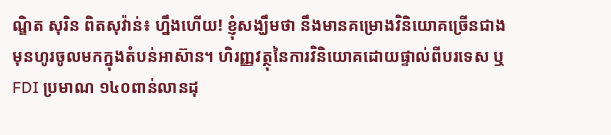ណ្ឌិត សុរិន ពិតសុវ៉ាន់៖ ហ្នឹងហើយ! ខ្ញុំសង្ឃឹមថា នឹងមានគម្រោងវិនិយោគច្រើនជាងមុនហូរចូលមកក្នុងតំបន់អាស៊ាន។ ហិរញ្ញវត្ថុនៃការវិនិយោគដោយផ្ទាល់ពីបរទេស ឬ FDI ប្រមាណ ១៤០ពាន់លានដុ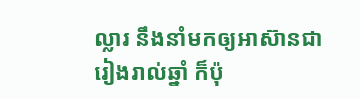ល្លារ នឹងនាំមកឲ្យអាស៊ានជារៀងរាល់ឆ្នាំ ក៏ប៉ុ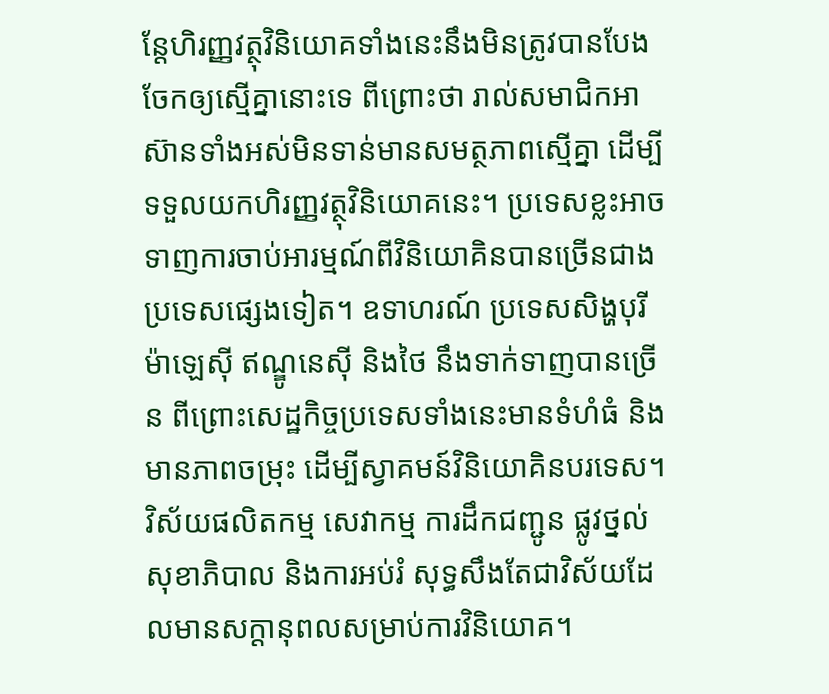ន្តែហិរញ្ញវត្ថុវិនិយោគទាំងនេះនឹងមិនត្រូវបានបែងចែកឲ្យស្មើគ្នានោះទេ ពីព្រោះថា រាល់សមាជិកអាស៊ានទាំងអស់មិនទាន់មានសមត្ថភាពស្មើគ្នា ដើម្បីទទួលយកហិរញ្ញវត្ថុវិនិយោគនេះ។ ប្រទេសខ្លះអាចទាញការចាប់អារម្មណ៍ពីវិនិយោគិនបានច្រើនជាងប្រទេសផ្សេងទៀត។ ឧទាហរណ៍ ប្រទេសសិង្ហបុរី ម៉ាឡេស៊ី ឥណ្ឌូនេស៊ី និងថៃ នឹងទាក់ទាញបានច្រើន ពីព្រោះសេដ្ឋកិច្ចប្រទេសទាំងនេះមានទំហំធំ និងមានភាពចម្រុះ ដើម្បីស្វាគមន៍វិនិយោគិនបរទេស។
វិស័យផលិតកម្ម សេវាកម្ម ការដឹកជញ្ជូន ផ្លូវថ្នល់ សុខាភិបាល និងការអប់រំ សុទ្ធសឹងតែជាវិស័យដែលមានសក្ដានុពលសម្រាប់ការវិនិយោគ។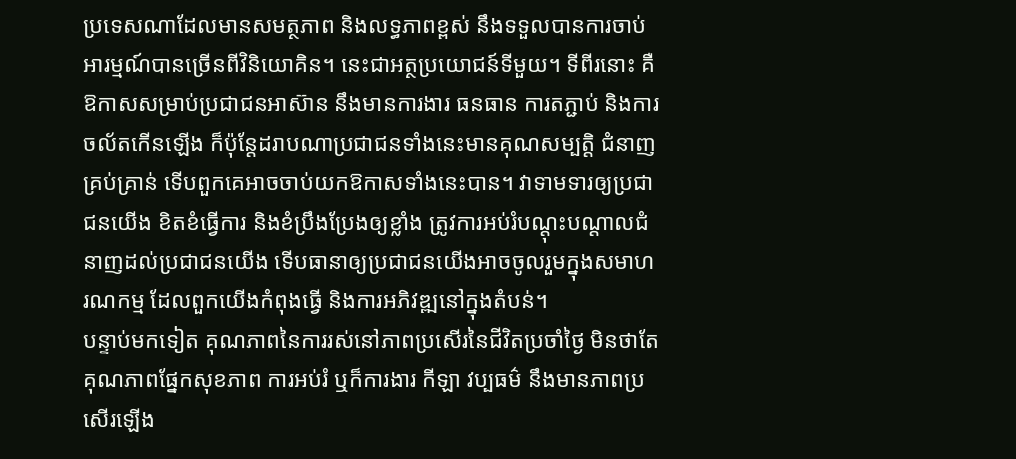ប្រទេសណាដែលមានសមត្ថភាព និងលទ្ធភាពខ្ពស់ នឹងទទួលបានការចាប់អារម្មណ៍បានច្រើនពីវិនិយោគិន។ នេះជាអត្ថប្រយោជន៍ទីមួយ។ ទីពីរនោះ គឺឱកាសសម្រាប់ប្រជាជនអាស៊ាន នឹងមានការងារ ធនធាន ការតភ្ជាប់ និងការចល័តកើនឡើង ក៏ប៉ុន្តែដរាបណាប្រជាជនទាំងនេះមានគុណសម្បត្តិ ជំនាញគ្រប់គ្រាន់ ទើបពួកគេអាចចាប់យកឱកាសទាំងនេះបាន។ វាទាមទារឲ្យប្រជាជនយើង ខិតខំធ្វើការ និងខំប្រឹងប្រែងឲ្យខ្លាំង ត្រូវការអប់រំបណ្ដុះបណ្ដាលជំនាញដល់ប្រជាជនយើង ទើបធានាឲ្យប្រជាជនយើងអាចចូលរួមក្នុងសមាហរណកម្ម ដែលពួកយើងកំពុងធ្វើ និងការអភិវឌ្ឍនៅក្នុងតំបន់។
បន្ទាប់មកទៀត គុណភាពនៃការរស់នៅភាពប្រសើរនៃជីវិតប្រចាំថ្ងៃ មិនថាតែគុណភាពផ្នែកសុខភាព ការអប់រំ ឬក៏ការងារ កីឡា វប្បធម៌ នឹងមានភាពប្រសើរឡើង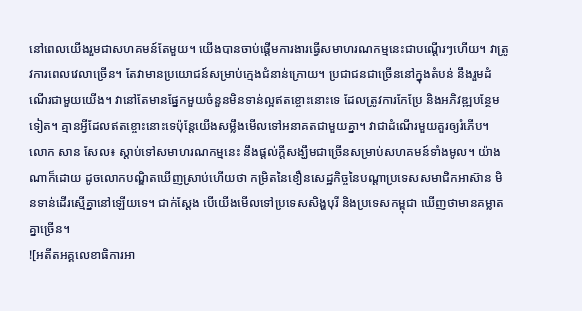នៅពេលយើងរួមជាសហគមន៍តែមួយ។ យើងបានចាប់ផ្ដើមការងារធ្វើសមាហរណកម្មនេះជាបណ្ដើរៗហើយ។ វាត្រូវការពេលវេលាច្រើន។ តែវាមានប្រយោជន៍សម្រាប់ក្មេងជំនាន់ក្រោយ។ ប្រជាជនជាច្រើននៅក្នុងតំបន់ នឹងរួមដំណើរជាមួយយើង។ វានៅតែមានផ្នែកមួយចំនួនមិនទាន់ល្អឥតខ្ចោះនោះទេ ដែលត្រូវការកែប្រែ និងអភិវឌ្ឍបន្ថែមទៀត។ គ្មានអ្វីដែលឥតខ្ចោះនោះទេប៉ុន្តែយើងសម្លឹងមើលទៅអនាគតជាមួយគ្នា។ វាជាដំណើរមួយគួរឲ្យរំភើប។
លោក សាន សែល៖ ស្ដាប់ទៅសមាហរណកម្មនេះ នឹងផ្ដល់ក្ដីសង្ឃឹមជាច្រើនសម្រាប់សហគមន៍ទាំងមូល។ យ៉ាងណាក៏ដោយ ដូចលោកបណ្ឌិតឃើញស្រាប់ហើយថា កម្រិតនៃខឿនសេដ្ឋកិច្ចនៃបណ្ដាប្រទេសសមាជិកអាស៊ាន មិនទាន់ដើរស្មើគ្នានៅឡើយទេ។ ជាក់ស្ដែង បើយើងមើលទៅប្រទេសសិង្ហបុរី និងប្រទេសកម្ពុជា ឃើញថាមានគម្លាតគ្នាច្រើន។
![អតីតអគ្គលេខាធិការអា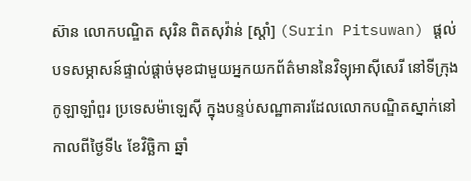ស៊ាន លោកបណ្ឌិត សុរិន ពិតសុវ៉ាន់ [ស្ដាំ] (Surin Pitsuwan) ផ្ដល់បទសម្ភាសន៍ផ្ទាល់ផ្ដាច់មុខជាមួយអ្នកយកព័ត៌មាននៃវិទ្យុអាស៊ីសេរី នៅទីក្រុងកូឡាឡាំពួរ ប្រទេសម៉ាឡេស៊ី ក្នុងបន្ទប់សណ្ឋាគារដែលលោកបណ្ឌិតស្នាក់នៅ កាលពីថ្ងៃទី៤ ខែវិច្ឆិកា ឆ្នាំ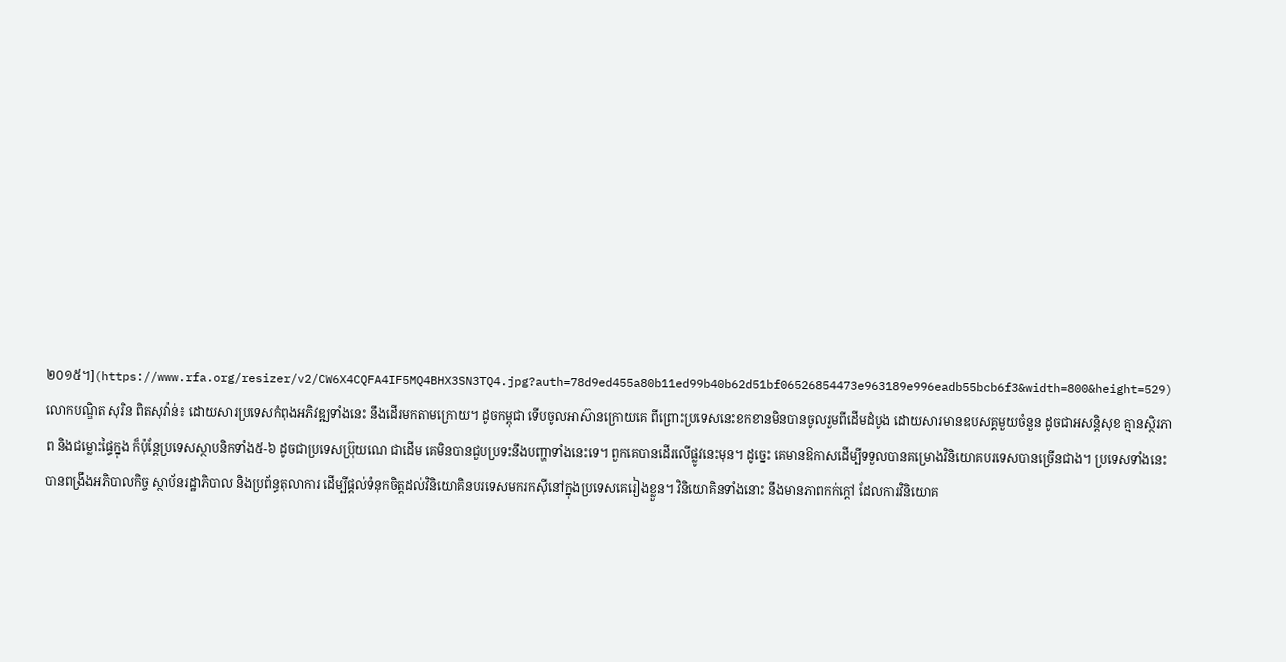២០១៥។](https://www.rfa.org/resizer/v2/CW6X4CQFA4IF5MQ4BHX3SN3TQ4.jpg?auth=78d9ed455a80b11ed99b40b62d51bf06526854473e963189e996eadb55bcb6f3&width=800&height=529)
លោកបណ្ឌិត សុរិន ពិតសុវ៉ាន់៖ ដោយសារប្រទេសកំពុងអភិវឌ្ឍទាំងនេះ នឹងដើរមកតាមក្រោយ។ ដូចកម្ពុជា ទើបចូលអាស៊ានក្រោយគេ ពីព្រោះប្រទេសនេះខកខានមិនបានចូលរួមពីដើមដំបូង ដោយសារមានឧបសគ្គមួយចំនួន ដូចជាអសន្តិសុខ គ្មានស្ថិរភាព និងជម្លោះផ្ទៃក្នុង ក៏ប៉ុន្តែប្រទេសស្ថាបនិកទាំង៥-៦ ដូចជាប្រទេសប្រ៊ុយណេ ជាដើម គេមិនបានជួបប្រទះនឹងបញ្ហាទាំងនេះទេ។ ពួកគេបានដើរលើផ្លូវនេះមុន។ ដូច្នេះ គេមានឱកាសដើម្បីទទួលបានគម្រោងវិនិយោគបរទេសបានច្រើនជាង។ ប្រទេសទាំងនេះ បានពង្រឹងអភិបាលកិច្ច ស្ថាប័នរដ្ឋាភិបាល និងប្រព័ន្ធតុលាការ ដើម្បីផ្ដល់ទំនុកចិត្តដល់វិនិយោគិនបរទេសមករកស៊ីនៅក្នុងប្រទេសគេរៀងខ្លួន។ វិនិយោគិនទាំងនោះ នឹងមានភាពកក់ក្ដៅ ដែលការវិនិយោគ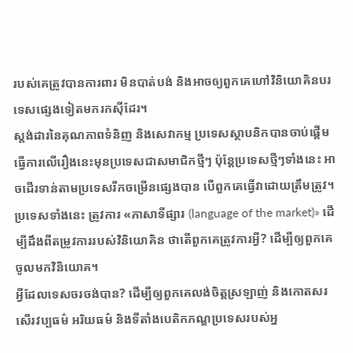របស់គេត្រូវបានការពារ មិនបាត់បង់ និងអាចឲ្យពួកគេហៅវិនិយោគិនបរទេសផ្សេងទៀតមករកស៊ីដែរ។
ស្តង់ដារនៃគុណភាពទំនិញ និងសេវាកម្ម ប្រទេសស្ថាបនិកបានចាប់ផ្ដើមធ្វើការលើរឿងនេះមុនប្រទេសជាសមាជិកថ្មីៗ ប៉ុន្តែប្រទេសថ្មីៗទាំងនេះ អាចដើរទាន់តាមប្រទេសរីកចម្រើនផ្សេងបាន បើពួកគេធ្វើវាដោយត្រឹមត្រូវ។ ប្រទេសទាំងនេះ ត្រូវការ «ភាសាទីផ្សារ (language of the market)» ដើម្បីដឹងពីតម្រូវការរបស់វិនិយោគិន ថាតើពួកគេត្រូវការអ្វី? ដើម្បីឲ្យពួកគេចូលមកវិនិយោគ។
អ្វីដែលទេសចរចង់បាន? ដើម្បីឲ្យពួកគេលង់ចិត្តស្រឡាញ់ និងកោតសរសើរវប្បធម៌ អរិយធម៌ និងទីតាំងបេតិកភណ្ឌប្រទេសរបស់អ្ន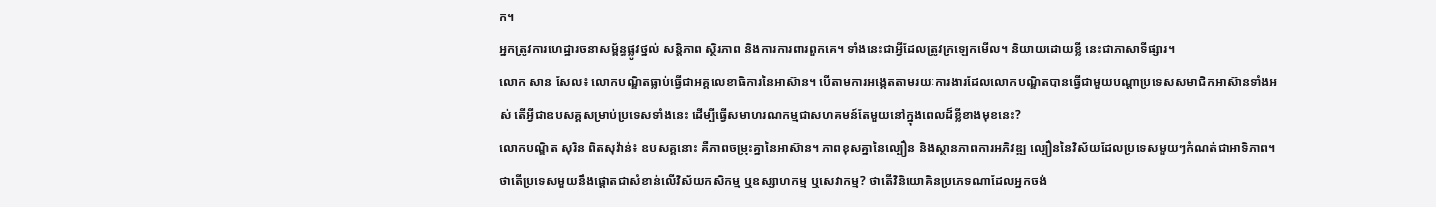ក។
អ្នកត្រូវការហេដ្ឋារចនាសម្ព័ន្ធផ្លូវថ្នល់ សន្តិភាព ស្ថិរភាព និងការការពារពួកគេ។ ទាំងនេះជាអ្វីដែលត្រូវក្រឡេកមើល។ និយាយដោយខ្លី នេះជាភាសាទីផ្សារ។
លោក សាន សែល៖ លោកបណ្ឌិតធ្លាប់ធ្វើជាអគ្គលេខាធិការនៃអាស៊ាន។ បើតាមការអង្កេតតាមរយៈការងារដែលលោកបណ្ឌិតបានធ្វើជាមួយបណ្ដាប្រទេសសមាជិកអាស៊ានទាំងអស់ តើអ្វីជាឧបសគ្គសម្រាប់ប្រទេសទាំងនេះ ដើម្បីធ្វើសមាហរណកម្មជាសហគមន៍តែមួយនៅក្នុងពេលដ៏ខ្លីខាងមុខនេះ?
លោកបណ្ឌិត សុរិន ពិតសុវ៉ាន់៖ ឧបសគ្គនោះ គឺភាពចម្រុះគ្នានៃអាស៊ាន។ ភាពខុសគ្នានៃល្បឿន និងស្ថានភាពការអភិវឌ្ឍ ល្បឿននៃវិស័យដែលប្រទេសមួយៗកំណត់ជាអាទិភាព។ ថាតើប្រទេសមួយនឹងផ្ដោតជាសំខាន់លើវិស័យកសិកម្ម ឬឧស្សាហកម្ម ឬសេវាកម្ម? ថាតើវិនិយោគិនប្រភេទណាដែលអ្នកចង់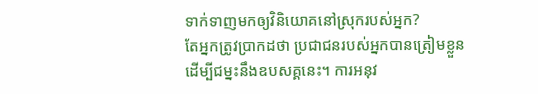ទាក់ទាញមកឲ្យវិនិយោគនៅស្រុករបស់អ្នក?
តែអ្នកត្រូវប្រាកដថា ប្រជាជនរបស់អ្នកបានត្រៀមខ្លួនដើម្បីជម្នះនឹងឧបសគ្គនេះ។ ការអនុវ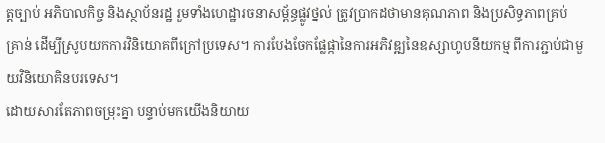ត្តច្បាប់ អភិបាលកិច្ច និងស្ថាប័នរដ្ឋ រួមទាំងហេដ្ឋារចនាសម្ព័ន្ធផ្លូវថ្នល់ ត្រូវប្រាកដថាមានគុណភាព និងប្រសិទ្ធភាពគ្រប់គ្រាន់ ដើម្បីស្រូបយកការវិនិយោគពីក្រៅប្រទេស។ ការបែងចែកផ្លែផ្កានៃការអភិវឌ្ឍនៃឧស្សាហូបនីយកម្ម ពីការភ្ជាប់ជាមួយវិនិយោគិនបរទេស។
ដោយសារតែភាពចម្រុះគ្នា បន្ទាប់មកយើងនិយាយ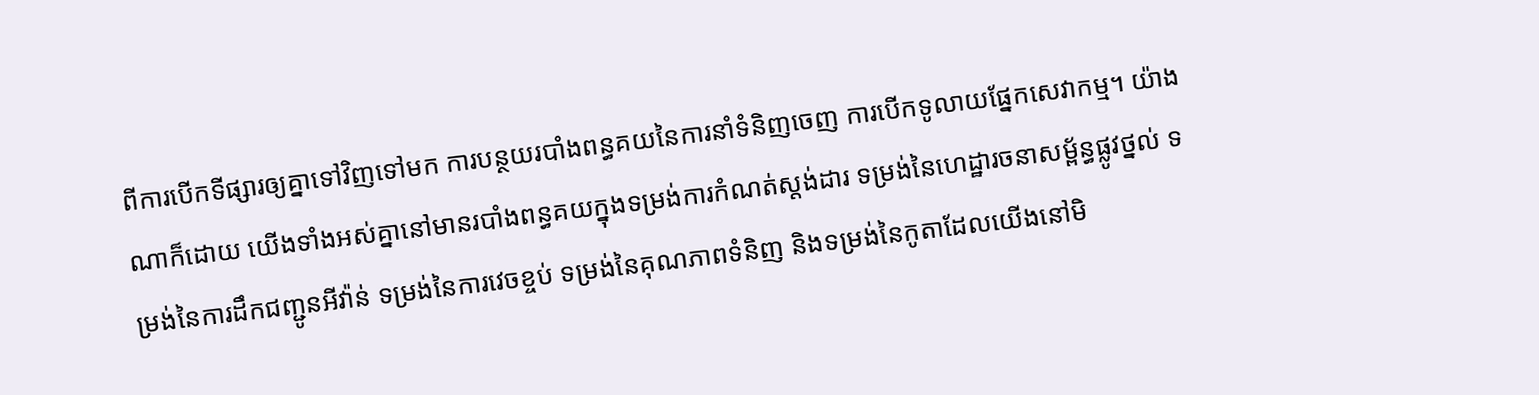ពីការបើកទីផ្សារឲ្យគ្នាទៅវិញទៅមក ការបន្ថយរបាំងពន្ធគយនៃការនាំទំនិញចេញ ការបើកទូលាយផ្នែកសេវាកម្ម។ យ៉ាងណាក៏ដោយ យើងទាំងអស់គ្នានៅមានរបាំងពន្ធគយក្នុងទម្រង់ការកំណត់ស្តង់ដារ ទម្រង់នៃហេដ្ឋារចនាសម្ព័ន្ធផ្លូវថ្នល់ ទម្រង់នៃការដឹកជញ្ជូនអីវ៉ាន់ ទម្រង់នៃការវេចខ្ចប់ ទម្រង់នៃគុណភាពទំនិញ និងទម្រង់នៃកូតាដែលយើងនៅមិ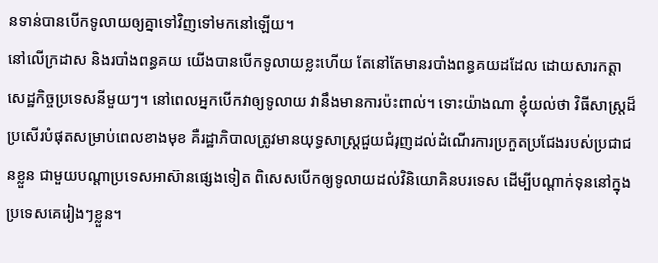នទាន់បានបើកទូលាយឲ្យគ្នាទៅវិញទៅមកនៅឡើយ។
នៅលើក្រដាស និងរបាំងពន្ធគយ យើងបានបើកទូលាយខ្លះហើយ តែនៅតែមានរបាំងពន្ធគយដដែល ដោយសារកត្តាសេដ្ឋកិច្ចប្រទេសនីមួយៗ។ នៅពេលអ្នកបើកវាឲ្យទូលាយ វានឹងមានការប៉ះពាល់។ ទោះយ៉ាងណា ខ្ញុំយល់ថា វិធីសាស្ត្រដ៏ប្រសើរបំផុតសម្រាប់ពេលខាងមុខ គឺរដ្ឋាភិបាលត្រូវមានយុទ្ធសាស្ត្រជួយជំរុញដល់ដំណើរការប្រកួតប្រជែងរបស់ប្រជាជនខ្លួន ជាមួយបណ្ដាប្រទេសអាស៊ានផ្សេងទៀត ពិសេសបើកឲ្យទូលាយដល់វិនិយោគិនបរទេស ដើម្បីបណ្ដាក់ទុននៅក្នុងប្រទេសគេរៀងៗខ្លួន។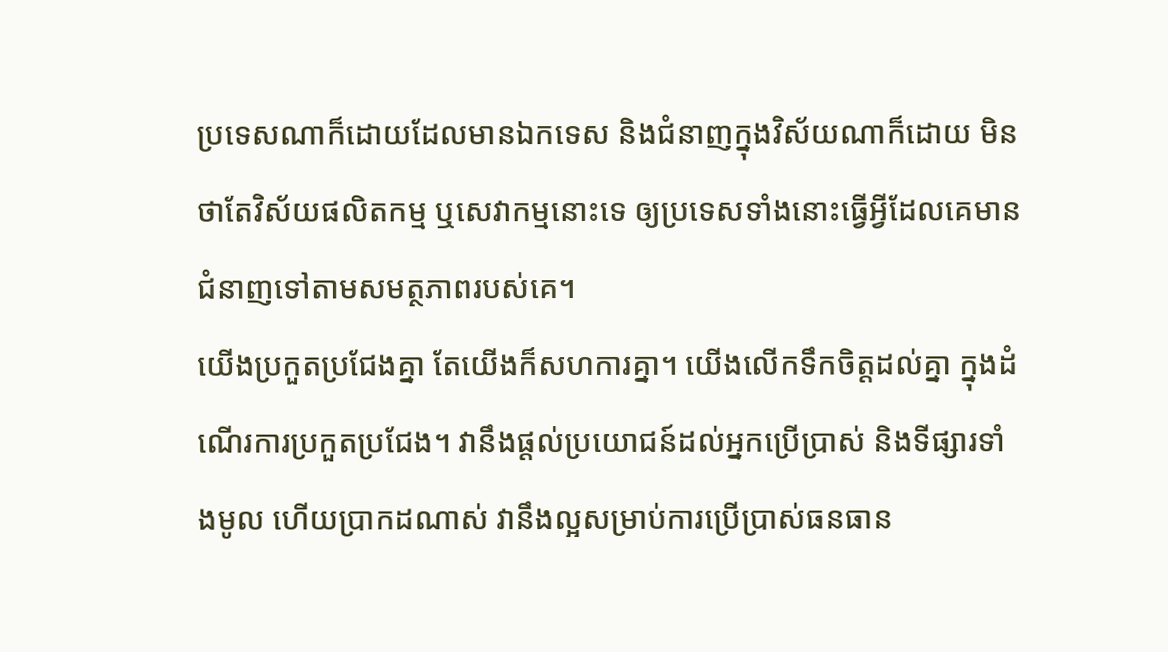ប្រទេសណាក៏ដោយដែលមានឯកទេស និងជំនាញក្នុងវិស័យណាក៏ដោយ មិនថាតែវិស័យផលិតកម្ម ឬសេវាកម្មនោះទេ ឲ្យប្រទេសទាំងនោះធ្វើអ្វីដែលគេមានជំនាញទៅតាមសមត្ថភាពរបស់គេ។
យើងប្រកួតប្រជែងគ្នា តែយើងក៏សហការគ្នា។ យើងលើកទឹកចិត្តដល់គ្នា ក្នុងដំណើរការប្រកួតប្រជែង។ វានឹងផ្តល់ប្រយោជន៍ដល់អ្នកប្រើប្រាស់ និងទីផ្សារទាំងមូល ហើយប្រាកដណាស់ វានឹងល្អសម្រាប់ការប្រើប្រាស់ធនធាន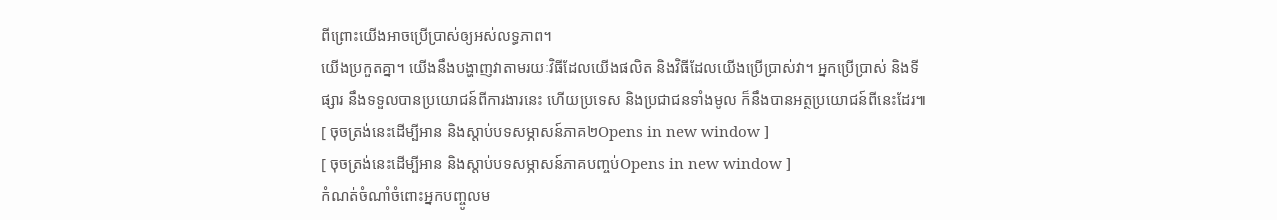ពីព្រោះយើងអាចប្រើប្រាស់ឲ្យអស់លទ្ធភាព។
យើងប្រកួតគ្នា។ យើងនឹងបង្ហាញវាតាមរយៈវិធីដែលយើងផលិត និងវិធីដែលយើងប្រើប្រាស់វា។ អ្នកប្រើប្រាស់ និងទីផ្សារ នឹងទទួលបានប្រយោជន៍ពីការងារនេះ ហើយប្រទេស និងប្រជាជនទាំងមូល ក៏នឹងបានអត្ថប្រយោជន៍ពីនេះដែរ៕
[ ចុចត្រង់នេះដើម្បីអាន និងស្ដាប់បទសម្ភាសន៍ភាគ២Opens in new window ]
[ ចុចត្រង់នេះដើម្បីអាន និងស្ដាប់បទសម្ភាសន៍ភាគបញ្ចប់Opens in new window ]
កំណត់ចំណាំចំពោះអ្នកបញ្ចូលម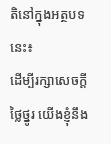តិនៅក្នុងអត្ថបទនេះ៖
ដើម្បីរក្សាសេចក្ដីថ្លៃថ្នូរ យើងខ្ញុំនឹង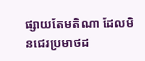ផ្សាយតែមតិណា ដែលមិនជេរប្រមាថដ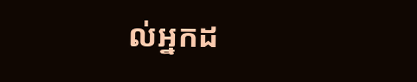ល់អ្នកដ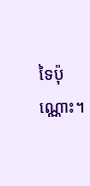ទៃប៉ុណ្ណោះ។